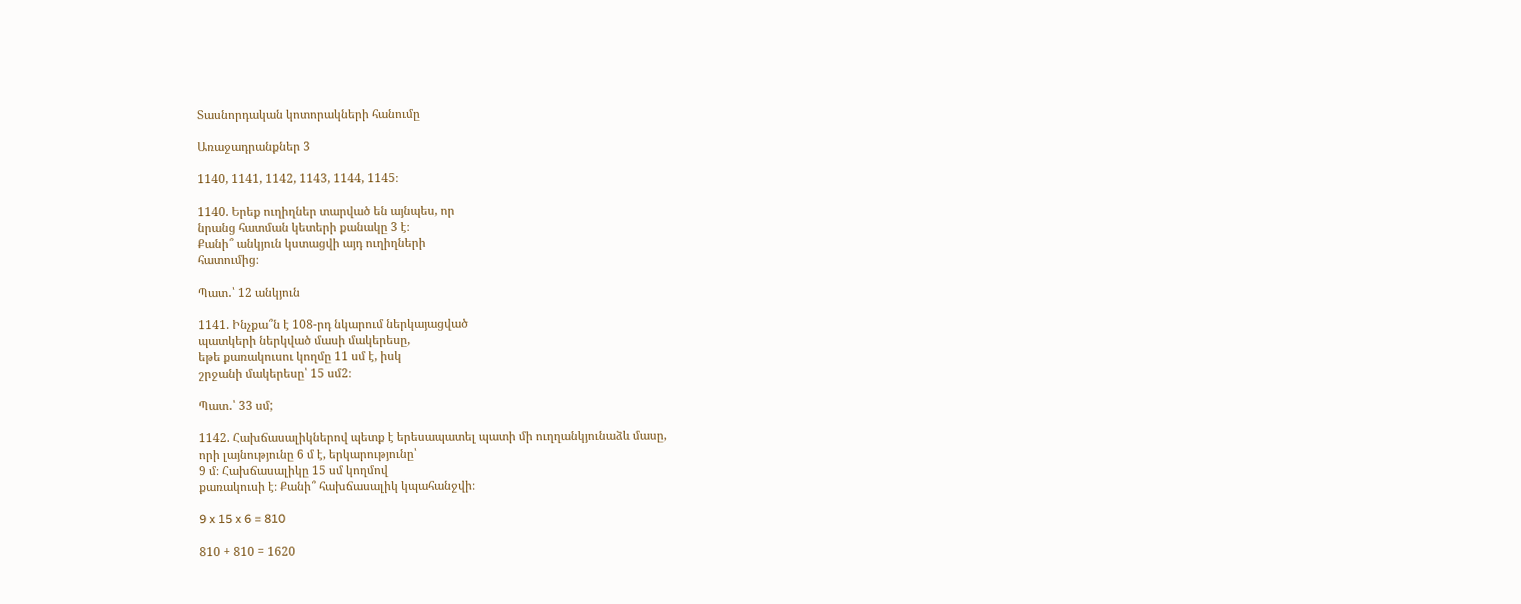Տասնորդական կոտորակների հանումը

Առաջադրանքներ 3

1140, 1141, 1142, 1143, 1144, 1145։

1140. Երեք ուղիղներ տարված են այնպես, որ
նրանց հատման կետերի քանակը 3 է։
Քանի՞ անկյուն կստացվի այդ ուղիղների
հատումից։

Պատ․՝ 12 անկյուն

1141. Ինչքա՞ն է 108‐րդ նկարում ներկայացված
պատկերի ներկված մասի մակերեսը,
եթե քառակուսու կողմը 11 սմ է, իսկ
շրջանի մակերեսը՝ 15 սմ2։

Պատ․՝ 33 սմ;

1142. Հախճասալիկներով պետք է երեսապատել պատի մի ուղղանկյունաձև մասը,
որի լայնությունը 6 մ է, երկարությունը՝
9 մ։ Հախճասալիկը 15 սմ կողմով
քառակուսի է։ Քանի՞ հախճասալիկ կպահանջվի։

9 x 15 x 6 = 810

810 + 810 = 1620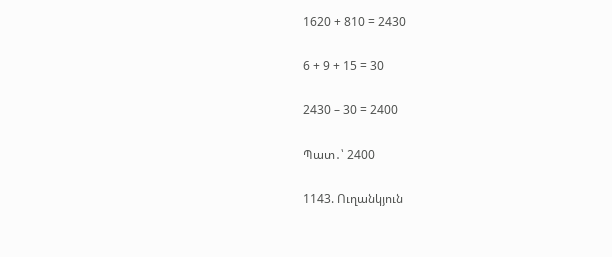1620 + 810 = 2430

6 + 9 + 15 = 30

2430 – 30 = 2400

Պատ․՝ 2400

1143. Ուղանկյուն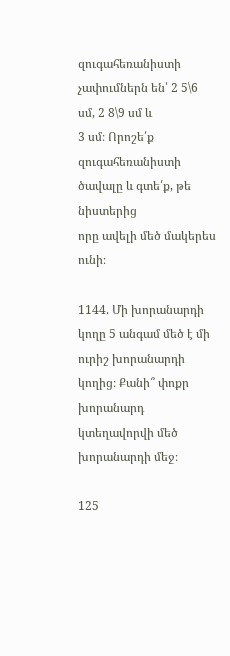զուգահեռանիստի չափումներն են՝ 2 5\6 սմ, 2 8\9 սմ և
3 սմ։ Որոշե՛ք զուգահեռանիստի ծավալը և գտե՛ք, թե նիստերից
որը ավելի մեծ մակերես ունի։

1144. Մի խորանարդի կողը 5 անգամ մեծ է մի ուրիշ խորանարդի կողից։ Քանի՞ փոքր խորանարդ կտեղավորվի մեծ խորանարդի մեջ։

125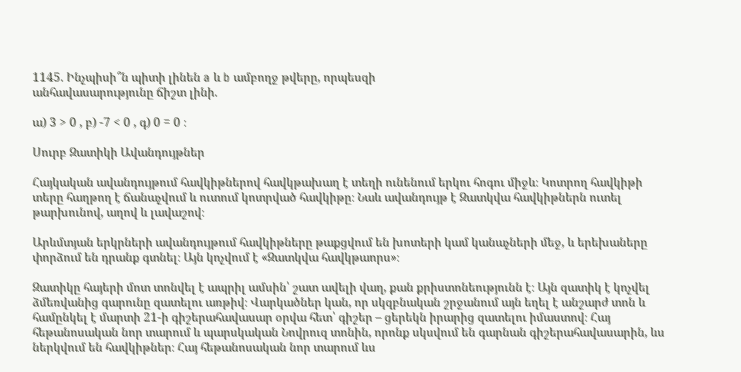1145. Ինչպիսի՞ն պիտի լինեն a և b ամբողջ թվերը, որպեսզի
անհավասարությունը ճիշտ լինի.

ա) 3 > 0 , բ) -7 < 0 , գ) 0 = 0 ։

Սուրբ Զատիկի Ավանդույթներ

Հայկական ավանդույթում հավկիթներով հավկթախաղ է տեղի ունենում երկու հոգու միջև։ Կոտրող հավկիթի տերը հաղթող է ճանաչվում և ուտում կոտրված հավկիթը։ Նաև ավանդույթ է Զատկվա հավկիթներն ուտել թարխունով, աղով և լավաշով։

Արևմտյան երկրների ավանդույթում հավկիթները թաքցվում են խոտերի կամ կանաչների մեջ, և երեխաները փորձում են դրանք գտնել։ Այն կոչվում է «Զատկվա հավկթաորս»։

Զատիկը հայերի մոտ տոնվել է ապրիլ ամսին՝ շատ ավելի վաղ, քան քրիստոնեությունն է։ Այն զատիկ է կոչվել ձմեռվանից գարունը զատելու առթիվ։ Վարկածներ կան, որ սկզբնական շրջանում այն եղել է անշարժ տոն և համընկել է մարտի 21-ի գիշերահավասար օրվա հետ՝ գիշեր – ցերեկն իրարից զատելու իմաստով։ Հայ հեթանոսական նոր տարում և պարսկական Նովրուզ տոնին, որոնք սկսվում են գարնան գիշերահավասարին, ևս ներկվում են հավկիթներ։ Հայ հեթանոսական նոր տարում ևս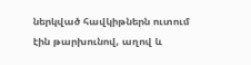ներկված հավկիթներն ուտում էին թարխունով, աղով և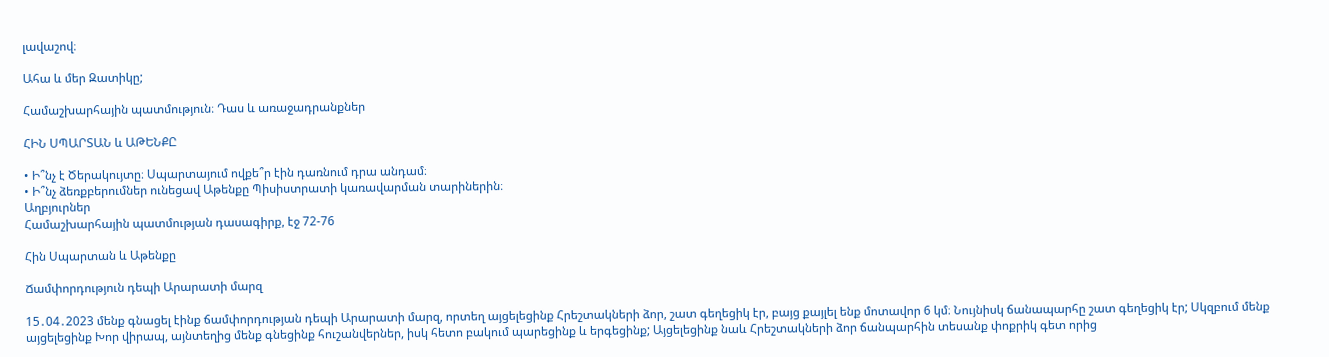լավաշով։

Ահա և մեր Զատիկը;

Համաշխարհային պատմություն։ Դաս և առաջադրանքներ

ՀԻՆ ՍՊԱՐՏԱՆ և ԱԹԵՆՔԸ

• Ի՞նչ է Ծերակույտը։ Սպարտայում ովքե՞ր էին դառնում դրա անդամ։
• Ի՞նչ ձեռքբերումներ ունեցավ Աթենքը Պիսիստրատի կառավարման տարիներին։
Աղբյուրներ
Համաշխարհային պատմության դասագիրք, էջ 72-76

Հին Սպարտան և Աթենքը

Ճամփորդություն դեպի Արարատի մարզ

15․04․2023 մենք գնացել էինք ճամփորդության դեպի Արարատի մարզ, որտեղ այցելեցինք Հրեշտակների ձոր, շատ գեղեցիկ էր, բայց քայլել ենք մոտավոր 6 կմ։ Նույնիսկ ճանապարհը շատ գեղեցիկ էր; Սկզբում մենք այցելեցինք Խոր վիրապ, այնտեղից մենք գնեցինք հուշանվերներ, իսկ հետո բակում պարեցինք և երգեցինք; Այցելեցինք նաև Հրեշտակների ձոր ճանպարհին տեսանք փոքրիկ գետ որից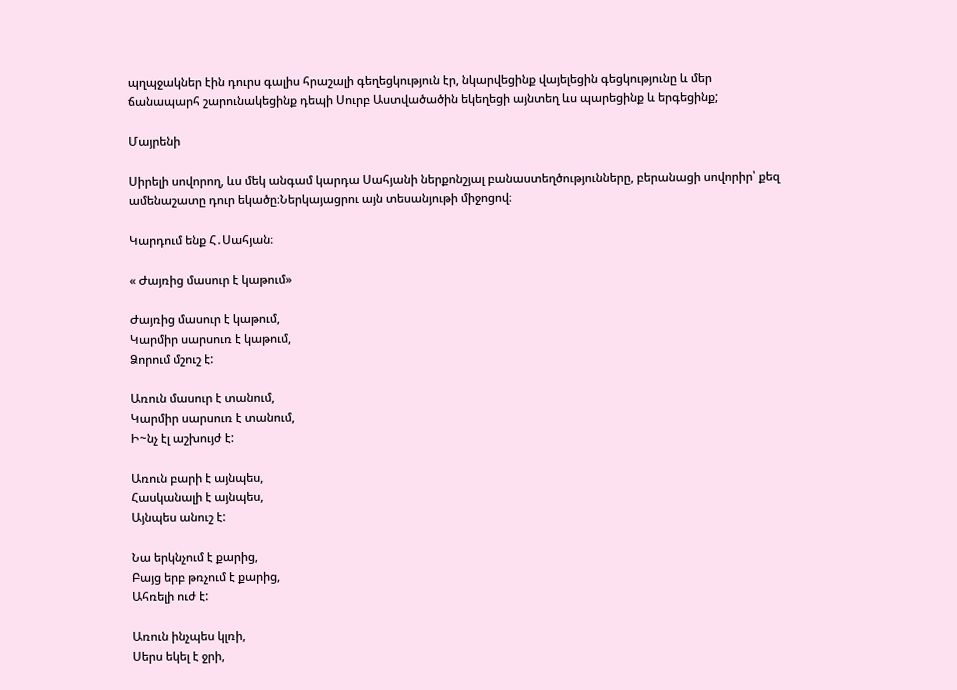պղպջակներ էին դուրս գալիս հրաշալի գեղեցկություն էր, նկարվեցինք վայելեցին գեցկությունը և մեր ճանապարհ շարունակեցինք դեպի Սուրբ Աստվածածին եկեղեցի այնտեղ ևս պարեցինք և երգեցինք;

Մայրենի

Սիրելի սովորող, ևս մեկ անգամ կարդա Սահյանի ներքոնշյալ բանաստեղծությունները, բերանացի սովորիր՝ քեզ ամենաշատը դուր եկածը։Ներկայացրու այն տեսանյութի միջոցով։

Կարդում ենք Հ․Սահյան։

« Ժայռից մասուր է կաթում»

Ժայռից մասուր է կաթում,
Կարմիր սարսուռ է կաթում,
Ձորում մշուշ է:

Առուն մասուր է տանում,
Կարմիր սարսուռ է տանում,
Ի~նչ էլ աշխույժ է:

Առուն բարի է այնպես,
Հասկանալի է այնպես,
Այնպես անուշ է:

Նա երկնչում է քարից,
Բայց երբ թռչում է քարից,
Ահռելի ուժ է:

Առուն ինչպես կլռի,
Սերս եկել է ջրի,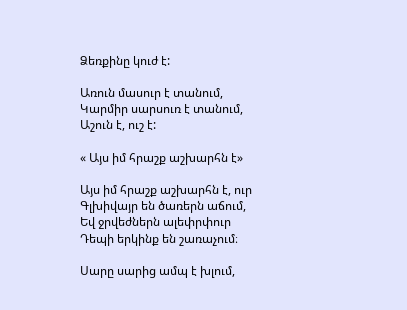Ձեռքինը կուժ է:

Առուն մասուր է տանում,
Կարմիր սարսուռ է տանում,
Աշուն է, ուշ է:

« Այս իմ հրաշք աշխարհն է»

Այս իմ հրաշք աշխարհն է, ուր
Գլխիվայր են ծառերն աճում,
Եվ ջրվեժներն ալեփրփուր
Դեպի երկինք են շառաչում։

Սարը սարից ամպ է խլում,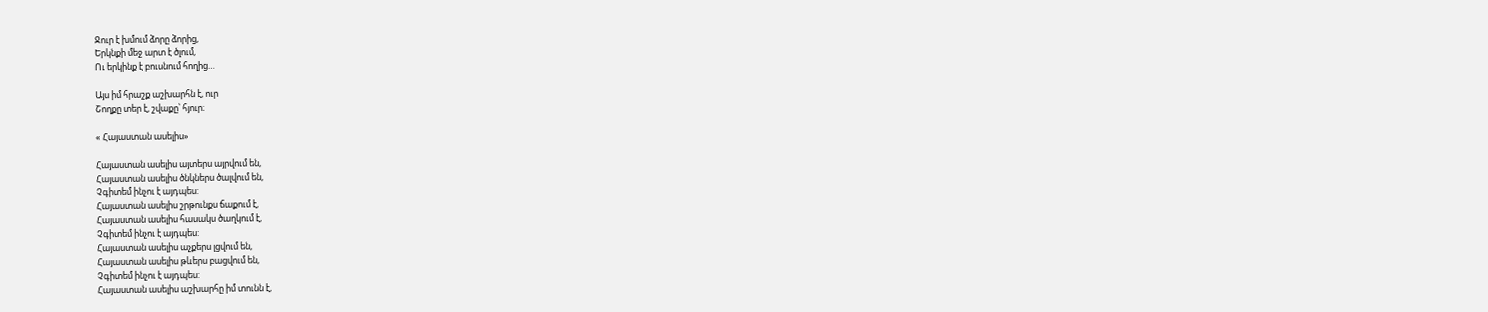Ջուր է խմում ձորը ձորից,
Երկնքի մեջ արտ է ծլում,
Ու երկինք է բուսնում հողից…

Այս իմ հրաշք աշխարհն է, ուր
Շողքը տեր է, շվաքը՝ հյուր։

« Հայաստան ասելիս»

Հայաստան ասելիս այտերս այրվում են,
Հայաստան ասելիս ծնկներս ծալվում են,
Չգիտեմ ինչու է այդպես:
Հայաստան ասելիս շրթունքս ճաքում է,
Հայաստան ասելիս հասակս ծաղկում է,
Չգիտեմ ինչու է այդպես:
Հայաստան ասելիս աչքերս լցվում են,
Հայաստան ասելիս թևերս բացվում են,
Չգիտեմ ինչու է այդպես:
Հայաստան ասելիս աշխարհը իմ տունն է,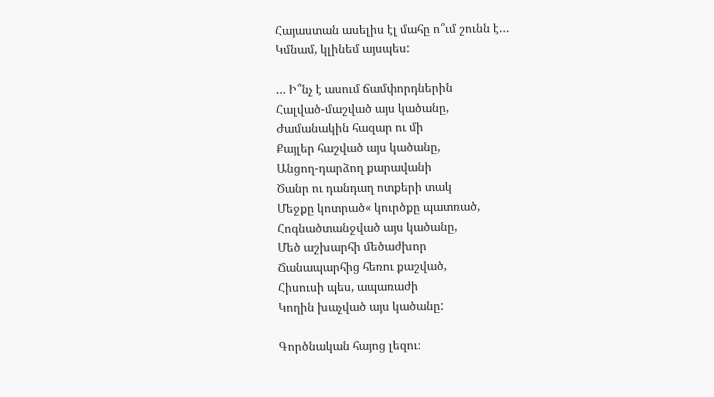Հայաստան ասելիս էլ մահը ո՞ւմ շունն է…
Կմնամ, կլինեմ այսպես:

… Ի՞նչ է ասում ճամփորդներին
Հալված-մաշված այս կածանը,
Ժամանակին հազար ու մի
Քայլեր հաշված այս կածանը,
Անցող-դարձող քարավանի
Ծանր ու դանդաղ ոտքերի տակ
Մեջքը կոտրած« կուրծքը պատռած,
Հոգնածտանջված այս կածանը,
Մեծ աշխարհի մեծաժխոր
Ճանապարհից հեռու քաշված,
Հիսուսի պես, ապառաժի
Կողին խաչված այս կածանը:

Գործնական հայոց լեզու։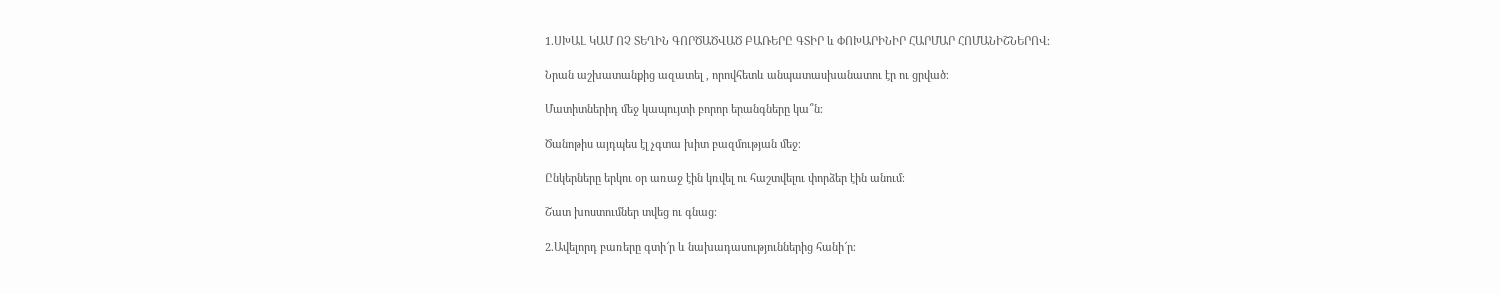1.ՍԽԱԼ ԿԱՄ ՈՉ ՏԵՂԻՆ ԳՈՐԾԱԾՎԱԾ ԲԱՌԵՐԸ ԳՏԻՐ և ՓՈԽԱՐԻՆԻՐ ՀԱՐՄԱՐ ՀՈՄԱՆԻՇՆԵՐՈՎ։

Նրան աշխատանքից ազատել , որովհետև անպատասխանատու էր ու ցրված։

Մատիտներիդ մեջ կապույտի բորոր երանգները կա՞ն։

Ծանոթիս այդպես էլ չգտա խիտ բազմության մեջ։

Ընկերները երկու օր առաջ էին կռվել ու հաշտվելու փորձեր էին անում։

Շատ խոստումներ տվեց ու գնաց։

2.Ավելորդ բառերը գտի՜ր և նախադասություններից հանի՜ր։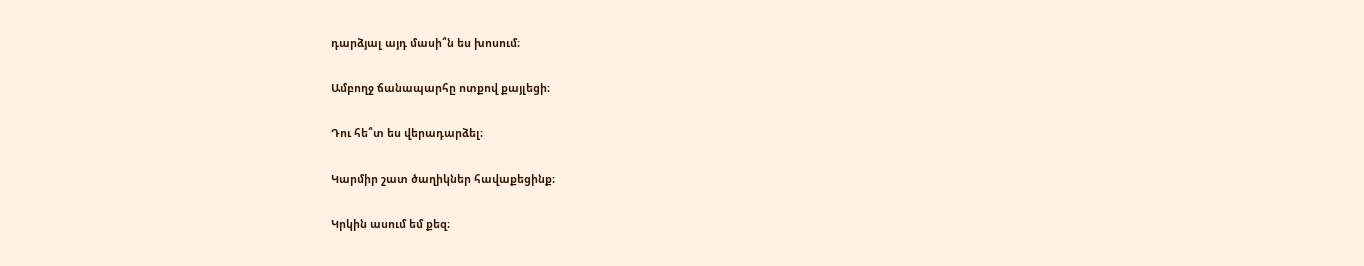դարձյալ այդ մասի՞ն ես խոսում։

Ամբողջ ճանապարհը ոտքով քայլեցի։

Դու հե՞տ ես վերադարձել։

Կարմիր շատ ծաղիկներ հավաքեցինք։

Կրկին ասում եմ քեզ։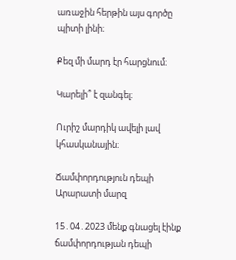առաջին հերթին այս գործը պիտի լինի։

Քեզ մի մարդ էր հարցնում։

Կարելի՞ է զանգել։

Ուրիշ մարդիկ ավելի լավ կհասկանային։

Ճամփորդություն դեպի Արարատի մարզ

15․04․2023 մենք գնացել էինք ճամփորդության դեպի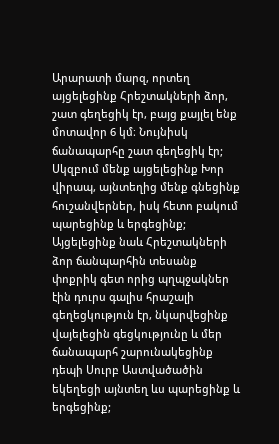Արարատի մարզ, որտեղ այցելեցինք Հրեշտակների ձոր, շատ գեղեցիկ էր, բայց քայլել ենք մոտավոր 6 կմ։ Նույնիսկ ճանապարհը շատ գեղեցիկ էր; Սկզբում մենք այցելեցինք Խոր վիրապ, այնտեղից մենք գնեցինք հուշանվերներ, իսկ հետո բակում պարեցինք և երգեցինք; Այցելեցինք նաև Հրեշտակների ձոր ճանպարհին տեսանք փոքրիկ գետ որից պղպջակներ էին դուրս գալիս հրաշալի գեղեցկություն էր, նկարվեցինք վայելեցին գեցկությունը և մեր ճանապարհ շարունակեցինք դեպի Սուրբ Աստվածածին եկեղեցի այնտեղ ևս պարեցինք և երգեցինք;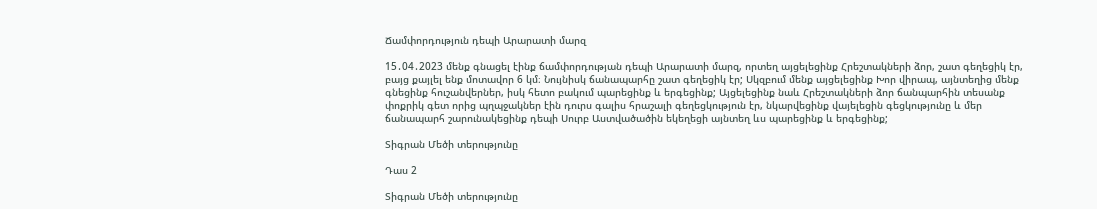Ճամփորդություն դեպի Արարատի մարզ

15․04․2023 մենք գնացել էինք ճամփորդության դեպի Արարատի մարզ, որտեղ այցելեցինք Հրեշտակների ձոր, շատ գեղեցիկ էր, բայց քայլել ենք մոտավոր 6 կմ։ Նույնիսկ ճանապարհը շատ գեղեցիկ էր; Սկզբում մենք այցելեցինք Խոր վիրապ, այնտեղից մենք գնեցինք հուշանվերներ, իսկ հետո բակում պարեցինք և երգեցինք; Այցելեցինք նաև Հրեշտակների ձոր ճանպարհին տեսանք փոքրիկ գետ որից պղպջակներ էին դուրս գալիս հրաշալի գեղեցկություն էր, նկարվեցինք վայելեցին գեցկությունը և մեր ճանապարհ շարունակեցինք դեպի Սուրբ Աստվածածին եկեղեցի այնտեղ ևս պարեցինք և երգեցինք;

Տիգրան Մեծի տերությունը

Դաս 2

Տիգրան Մեծի տերությունը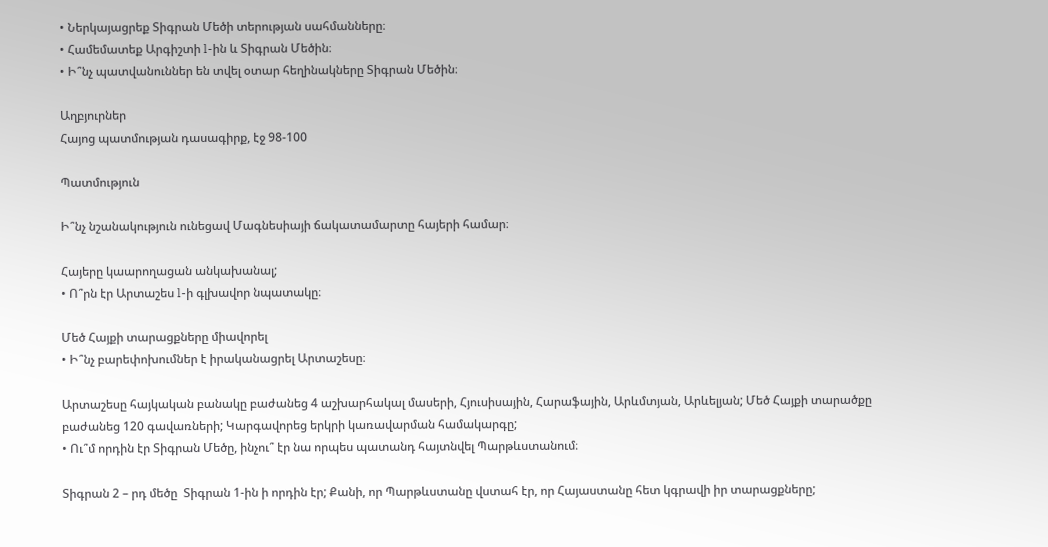• Ներկայացրեք Տիգրան Մեծի տերության սահմանները։
• Համեմատեք Արգիշտի l-ին և Տիգրան Մեծին։
• Ի՞նչ պատվանուններ են տվել օտար հեղինակները Տիգրան Մեծին։

Աղբյուրներ
Հայոց պատմության դասագիրք, էջ 98-100

Պատմություն

Ի՞նչ նշանակություն ունեցավ Մագնեսիայի ճակատամարտը հայերի համար։

Հայերը կաարողացան անկախանալ;
• Ո՞րն էր Արտաշես l-ի գլխավոր նպատակը։

Մեծ Հայքի տարացքները միավորել
• Ի՞նչ բարեփոխումներ է իրականացրել Արտաշեսը։

Արտաշեսը հայկական բանակը բաժանեց 4 աշխարհակալ մասերի, Հյուսիսային, Հարաֆային, Արևմտյան, Արևելյան; Մեծ Հայքի տարածքը բաժանեց 120 գավառների; Կարգավորեց երկրի կառավարման համակարգը;
• Ու՞մ որդին էր Տիգրան Մեծը, ինչու՞ էր նա որպես պատանդ հայտնվել Պարթևստանում։

Տիգրան 2 – րդ մեծը  Տիգրան 1-ին ի որդին էր; Քանի, որ Պարթևստանը վստահ էր, որ Հայաստանը հետ կգրավի իր տարացքները;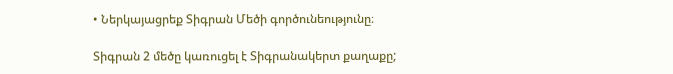• Ներկայացրեք Տիգրան Մեծի գործունեությունը։

Տիգրան 2 մեծը կառուցել է Տիգրանակերտ քաղաքը;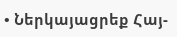• Ներկայացրեք Հայ-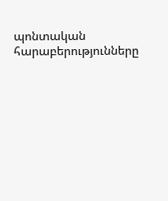պոնտական հարաբերությունները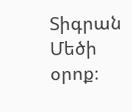Տիգրան Մեծի օրոք։